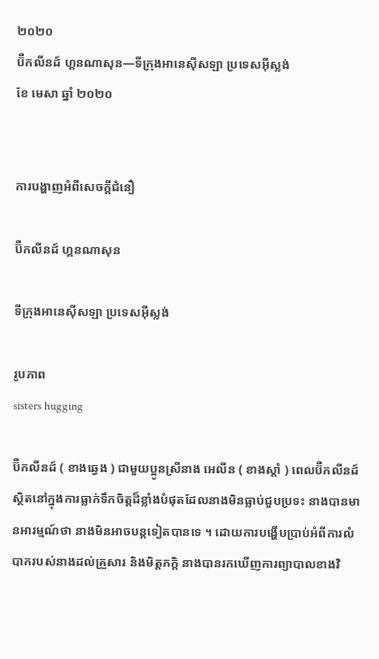២០២០
ប៊ឺកលីនដ៍ ហ្គនណាសុន—ទីក្រុងអានេស៊ីសឡា ប្រទេសអ៊ីស្លង់
ខែ មេសា ឆ្នាំ ២០២០


ការបង្ហាញអំពីសេចក្តីជំនឿ

ប៊ឺកលីនដ៍ ហ្គនណាសុន

ទីក្រុងអានេស៊ីសឡា ប្រទេសអ៊ីស្លង់

រូបភាព
sisters hugging

ប៊ឺកលីនដ៍ ( ខាងឆ្វេង ) ជាមួយប្អូនស្រីនាង អេលីន ( ខាងស្ដាំ ) ពេលប៊ឺកលីនដ៍ស្ថិតនៅក្នុងការធ្លាក់ទឹកចិត្តដ៏ខ្លាំងបំផុតដែលនាងមិនធ្លាប់ជួបប្រទះ នាងបានមានអារម្មណ៍ថា នាងមិនអាចបន្តទៀតបានទេ ។ ដោយការបង្ហើបប្រាប់អំពីការលំបាករបស់នាងដល់គ្រួសារ និងមិត្តភក្ដិ នាងបានរកឃើញការព្យាបាលខាងវិ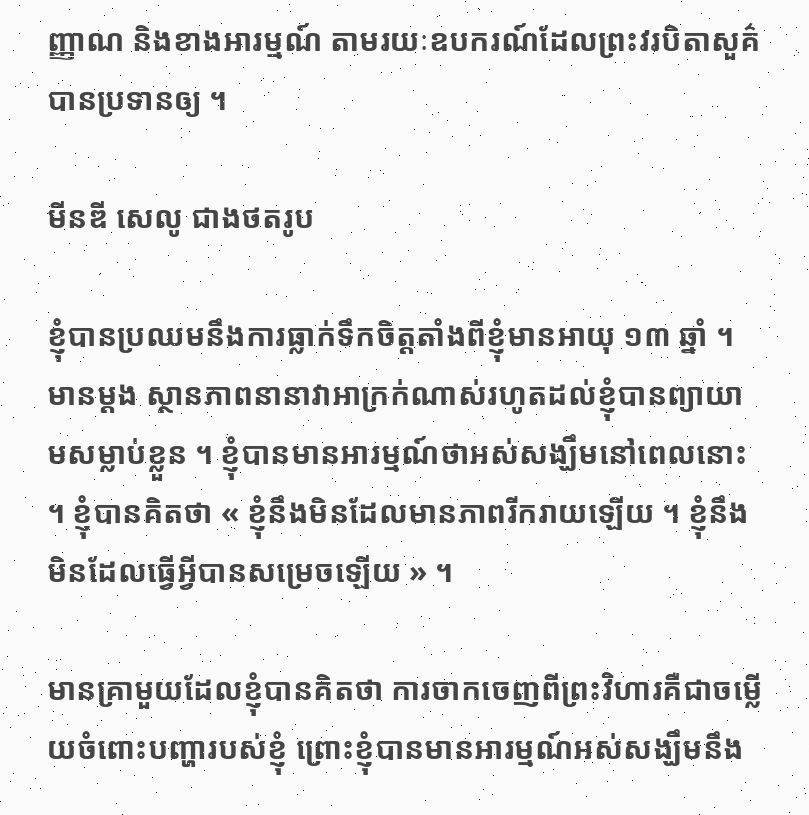ញ្ញាណ និងខាងអារម្មណ៍ តាមរយៈឧបករណ៍ដែលព្រះវរបិតាសួគ៌បានប្រទានឲ្យ ។

មីនឌី សេលូ ជាងថតរូប

ខ្ញុំបានប្រឈមនឹងការធ្លាក់ទឹកចិត្តតាំងពីខ្ញុំមានអាយុ ១៣ ឆ្នាំ ។ មានម្ដង ស្ថានភាពនានាវាអាក្រក់ណាស់រហូតដល់ខ្ញុំបានព្យាយាមសម្លាប់ខ្លួន ។ ខ្ញុំបានមានអារម្មណ៍ថាអស់សង្ឃឹមនៅពេលនោះ ។ ខ្ញុំបានគិតថា « ខ្ញុំនឹងមិនដែលមានភាពរីករាយឡើយ ។ ខ្ញុំនឹងមិនដែលធ្វើអ្វីបានសម្រេចឡើយ » ។

មានគ្រាមួយដែលខ្ញុំបានគិតថា ការចាកចេញពីព្រះវិហារគឺជាចម្លើយចំពោះបញ្ហារបស់ខ្ញុំ ព្រោះខ្ញុំបានមានអារម្មណ៍អស់សង្ឃឹមនឹង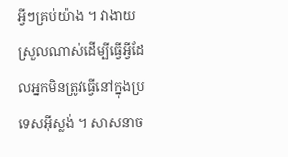អ្វីៗគ្រប់យ៉ាង ។ វាងាយស្រួលណាស់ដើម្បីធ្វើអ្វីដែលអ្នកមិនត្រូវធ្វើនៅក្នុងប្រទេសអ៊ីស្លង់ ។ សាសនាច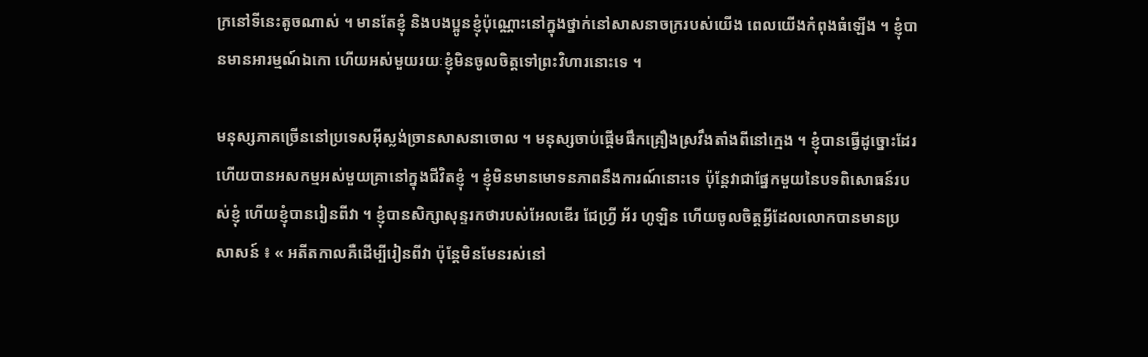ក្រនៅទីនេះតូចណាស់ ។ មានតែខ្ញុំ និងបងប្អូនខ្ញុំប៉ុណ្ណោះនៅក្នុងថ្នាក់នៅសាសនាចក្ររបស់យើង ពេលយើងកំពុងធំឡើង ។ ខ្ញុំបានមានអារម្មណ៍ឯកោ ហើយអស់មួយរយៈខ្ញុំមិនចូលចិត្តទៅព្រះវិហារនោះទេ ។

មនុស្សភាគច្រើននៅប្រទេសអ៊ីស្លង់ច្រានសាសនាចោល ។ មនុស្សចាប់ផ្ដើមផឹកគ្រឿងស្រវឹងតាំងពីនៅក្មេង ។ ខ្ញុំបានធ្វើដូច្នោះដែរ ហើយបានអសកម្មអស់មួយគ្រានៅក្នុងជីវិតខ្ញុំ ។ ខ្ញុំមិនមានមោទនភាពនឹងការណ៍នោះទេ ប៉ុន្តែវាជាផ្នែកមួយនៃបទពិសោធន៍របស់ខ្ញុំ ហើយខ្ញុំបានរៀនពីវា ។ ខ្ញុំបានសិក្សាសុន្ទរកថារបស់អែលឌើរ ជែហ្វ្រី អ័រ ហូឡិន ហើយចូលចិត្តអ្វីដែលលោកបានមានប្រសាសន៍ ៖ « អតីតកាលគឺដើម្បីរៀនពីវា ប៉ុន្តែមិនមែនរស់នៅ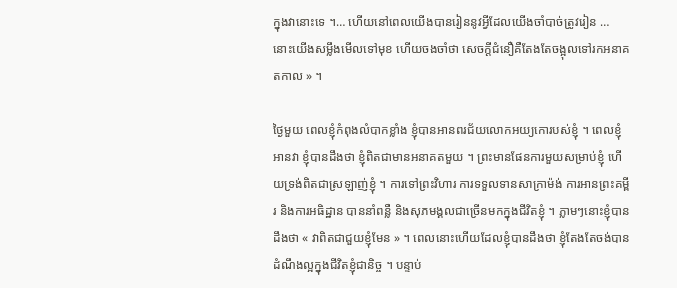ក្នុងវានោះទេ ។… ហើយនៅពេលយើងបានរៀននូវអ្វីដែលយើងចាំបាច់ត្រូវរៀន … នោះយើងសម្លឹងមើលទៅមុខ ហើយចងចាំថា សេចក្ដីជំនឿគឺតែងតែចង្អុលទៅរកអនាគតកាល » ។

ថ្ងៃមួយ ពេលខ្ញុំកំពុងលំបាកខ្លាំង ខ្ញុំបានអានពរជ័យលោកអយ្យកោរបស់ខ្ញុំ ។ ពេលខ្ញុំអានវា ខ្ញុំបានដឹងថា ខ្ញុំពិតជាមានអនាគតមួយ ។ ព្រះមានផែនការមួយសម្រាប់ខ្ញុំ ហើយទ្រង់ពិតជាស្រឡាញ់ខ្ញុំ ។ ការទៅព្រះវិហារ ការទទួលទានសាក្រាម៉ង់ ការអានព្រះគម្ពីរ និងការអធិដ្ឋាន បាននាំពន្លឺ និងសុភមង្គលជាច្រើនមកក្នុងជីវិតខ្ញុំ ។ ភ្លាមៗនោះខ្ញុំបានដឹងថា « វាពិតជាជួយខ្ញុំមែន » ។ ពេលនោះហើយដែលខ្ញុំបានដឹងថា ខ្ញុំតែងតែចង់បានដំណឹងល្អក្នុងជីវិតខ្ញុំជានិច្ច ។ បន្ទាប់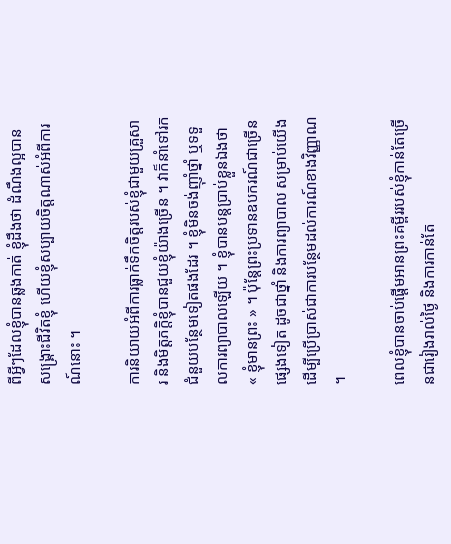ពីអ្វីៗដែលខ្ញុំបានឆ្លងកាត់ ខ្ញុំដឹងថា ដំណឹងល្អបានសង្គ្រោះជីវិតខ្ញុំ ហើយខ្ញុំសប្បាយចិត្តណាស់អំពីការណ៍នោះ ។

ការនិយាយអំពីការធ្លាក់ទឹកចិត្តរបស់ខ្ញុំជាមួយគ្រួសារ និងមិត្តភក្ដិខ្ញុំបានជួយខ្ញុំយ៉ាងច្រើន ។ វាក៏នាំទៅរកជំនួយបន្ថែមទៀតផងដែរ ។ ខ្ញុំមិនចង់ញ៉ាំថ្នាំ ឬទទួលការព្យាបាលឡើយ ។ ខ្ញុំបានបន្តប្រាប់ខ្លួនឯងថា « ខ្ញុំមានព្រះ » ។ ប៉ុន្តែព្រះប្រទានឧបករណ៍ជាច្រើនផ្សេងទៀត ដូចជាថ្នាំ និងការព្យាបាល សម្រាប់យើងដើម្បីប្រើប្រាស់ជាការបន្ថែមដល់ការណ៍ខាងវិញ្ញាណ ។

ពេលខ្ញុំបានចាប់ផ្ដើមអានព្រះគម្ពីររបស់ខ្ញុំកាន់តែច្រើនជារៀងរាល់ថ្ងៃ និងការកាន់តែ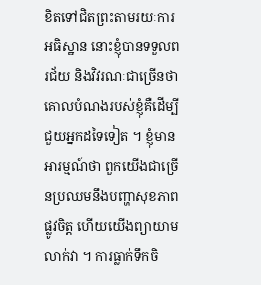ខិតទៅជិតព្រះតាមរយៈការអធិស្ឋាន នោះខ្ញុំបានទទួលពរជ័យ និងវិវរណៈជាច្រើនថា គោលបំណងរបស់ខ្ញុំគឺដើម្បីជួយអ្នកដទៃទៀត ។ ខ្ញុំមានអារម្មណ៍ថា ពួកយើងជាច្រើនប្រឈមនឹងបញ្ហាសុខភាពផ្លូវចិត្ត ហើយយើងព្យាយាមលាក់វា ។ ការធ្លាក់ទឹកចិ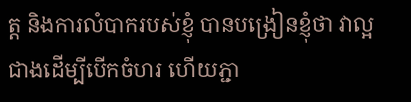ត្ត និងការលំបាករបស់ខ្ញុំ បានបង្រៀនខ្ញុំថា វាល្អជាងដើម្បីបើកចំហរ ហើយភ្ជា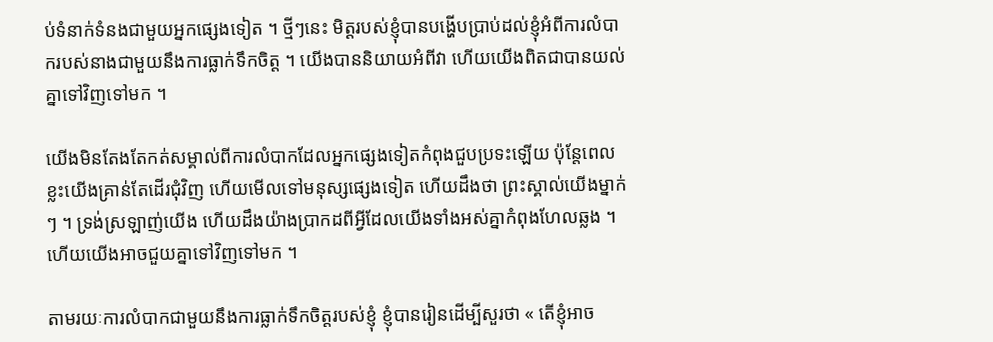ប់ទំនាក់ទំនងជាមួយអ្នកផ្សេងទៀត ។ ថ្មីៗនេះ មិត្តរបស់ខ្ញុំបានបង្ហើបប្រាប់ដល់ខ្ញុំអំពីការលំបាករបស់នាងជាមួយនឹងការធ្លាក់ទឹកចិត្ត ។ យើងបាននិយាយអំពីវា ហើយយើងពិតជាបានយល់គ្នាទៅវិញទៅមក ។

យើងមិនតែងតែកត់សម្គាល់ពីការលំបាកដែលអ្នកផ្សេងទៀតកំពុងជួបប្រទះឡើយ ប៉ុន្តែពេលខ្លះយើងគ្រាន់តែដើរជុំវិញ ហើយមើលទៅមនុស្សផ្សេងទៀត ហើយដឹងថា ព្រះស្គាល់យើងម្នាក់ៗ ។ ទ្រង់ស្រឡាញ់យើង ហើយដឹងយ៉ាងប្រាកដពីអ្វីដែលយើងទាំងអស់គ្នាកំពុងហែលឆ្លង ។ ហើយយើងអាចជួយគ្នាទៅវិញទៅមក ។

តាមរយៈការលំបាកជាមួយនឹងការធ្លាក់ទឹកចិត្តរបស់ខ្ញុំ ខ្ញុំបានរៀនដើម្បីសួរថា « តើខ្ញុំអាច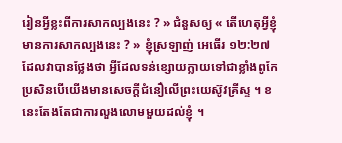រៀនអ្វីខ្លះពីការសាកល្បងនេះ ? » ជំនួសឲ្យ « តើហេតុអ្វីខ្ញុំមានការសាកល្បងនេះ ? » ខ្ញុំស្រឡាញ់ អេធើរ ១២:២៧ ដែលវាបានថ្លែងថា អ្វីដែលទន់ខ្សោយក្លាយទៅជាខ្លាំងពូកែប្រសិនបើយើងមានសេចក្ដីជំនឿលើព្រះយេស៊ូវគ្រីស្ទ ។ ខនេះតែងតែជាការលួងលោមមួយដល់ខ្ញុំ ។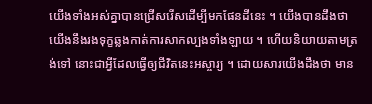យើងទាំងអស់គ្នាបានជ្រើសរើសដើម្បីមកផែនដីនេះ ។ យើងបានដឹងថា យើងនឹងរងទុក្ខឆ្លងកាត់ការសាកល្បងទាំងឡាយ ។ ហើយនិយាយតាមត្រង់ទៅ នោះជាអ្វីដែលធ្វើឲ្យជីវិតនេះអស្ចារ្យ ។ ដោយសារយើងដឹងថា មាន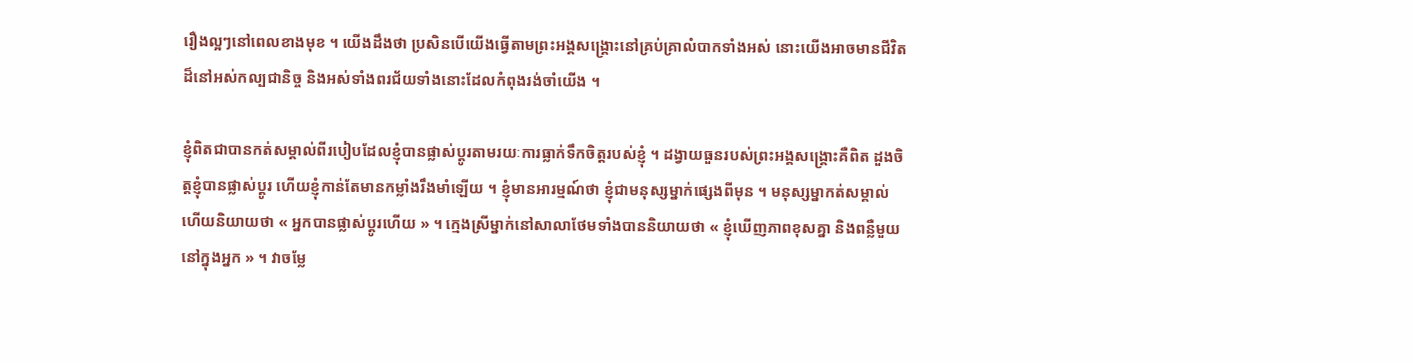រឿងល្អៗនៅពេលខាងមុខ ។ យើងដឹងថា ប្រសិនបើយើងធ្វើតាមព្រះអង្គសង្គ្រោះនៅគ្រប់គ្រាលំបាកទាំងអស់ នោះយើងអាចមានជីវិតដ៏នៅអស់កល្បជានិច្ច និងអស់ទាំងពរជ័យទាំងនោះដែលកំពុងរង់ចាំយើង ។

ខ្ញុំពិតជាបានកត់សម្គាល់ពីរបៀបដែលខ្ញុំបានផ្លាស់ប្ដូរតាមរយៈការធ្លាក់ទឹកចិត្តរបស់ខ្ញុំ ។ ដង្វាយធួនរបស់ព្រះអង្គសង្គ្រោះគឺពិត ដួងចិត្តខ្ញុំបានផ្លាស់ប្ដូរ ហើយខ្ញុំកាន់តែមានកម្លាំងរឹងមាំឡើយ ។ ខ្ញុំមានអារម្មណ៍ថា ខ្ញុំជាមនុស្សម្នាក់ផ្សេងពីមុន ។ មនុស្សម្នាកត់សម្គាល់ ហើយនិយាយថា « អ្នកបានផ្លាស់ប្ដូរហើយ » ។ ក្មេងស្រីម្នាក់នៅសាលាថែមទាំងបាននិយាយថា « ខ្ញុំឃើញភាពខុសគ្នា និងពន្លឺមួយនៅក្នុងអ្នក » ។ វាចម្លែ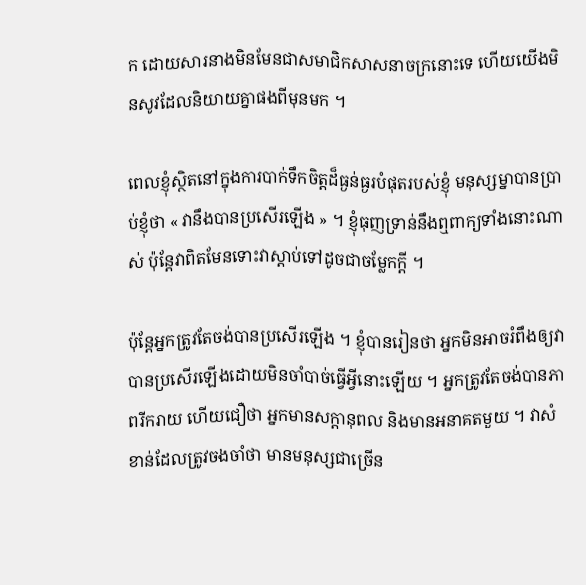ក ដោយសារនាងមិនមែនជាសមាជិកសាសនាចក្រនោះទេ ហើយយើងមិនសូវដែលនិយាយគ្នាផងពីមុនមក ។

ពេលខ្ញុំស្ថិតនៅក្នុងការបាក់ទឹកចិត្តដ៏ធ្ងន់ធ្ងរបំផុតរបស់ខ្ញុំ មនុស្សម្នាបានប្រាប់ខ្ញុំថា « វានឹងបានប្រសើរឡើង » ។ ខ្ញុំធុញទ្រាន់នឹងឮពាក្យទាំងនោះណាស់ ប៉ុន្តែវាពិតមែនទោះវាស្ដាប់ទៅដូចជាចម្លែកក្ដី ។

ប៉ុន្តែអ្នកត្រូវតែចង់បានប្រសើរឡើង ។ ខ្ញុំបានរៀនថា អ្នកមិនអាចរំពឹងឲ្យវាបានប្រសើរឡើងដោយមិនចាំបាច់ធ្វើអ្វីនោះឡើយ ។ អ្នកត្រូវតែចង់បានភាពរីករាយ ហើយជឿថា អ្នកមានសក្ដានុពល និងមានអនាគតមួយ ។ វាសំខាន់ដែលត្រូវចងចាំថា មានមនុស្សជាច្រើន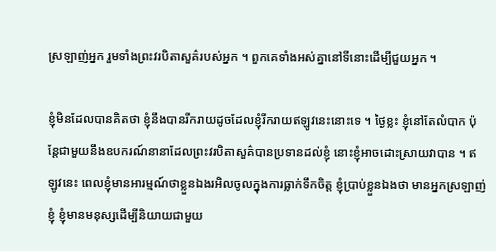ស្រឡាញ់អ្នក រួមទាំងព្រះវរបិតាសួគ៌របស់អ្នក ។ ពួកគេទាំងអស់គ្នានៅទីនោះដើម្បីជួយអ្នក ។

ខ្ញុំមិនដែលបានគិតថា ខ្ញុំនឹងបានរីករាយដូចដែលខ្ញុំរីករាយឥឡូវនេះនោះទេ ។ ថ្ងៃខ្លះ ខ្ញុំនៅតែលំបាក ប៉ុន្តែជាមួយនឹងឧបករណ៍នានាដែលព្រះវរបិតាសួគ៌បានប្រទានដល់ខ្ញុំ នោះខ្ញុំអាចដោះស្រាយវាបាន ។ ឥឡូវនេះ ពេលខ្ញុំមានអារម្មណ៍ថាខ្លួនឯងរអិលចូលក្នុងការធ្លាក់ទឹកចិត្ត ខ្ញុំប្រាប់ខ្លួនឯងថា មានអ្នកស្រឡាញ់ខ្ញុំ ខ្ញុំមានមនុស្សដើម្បីនិយាយជាមួយ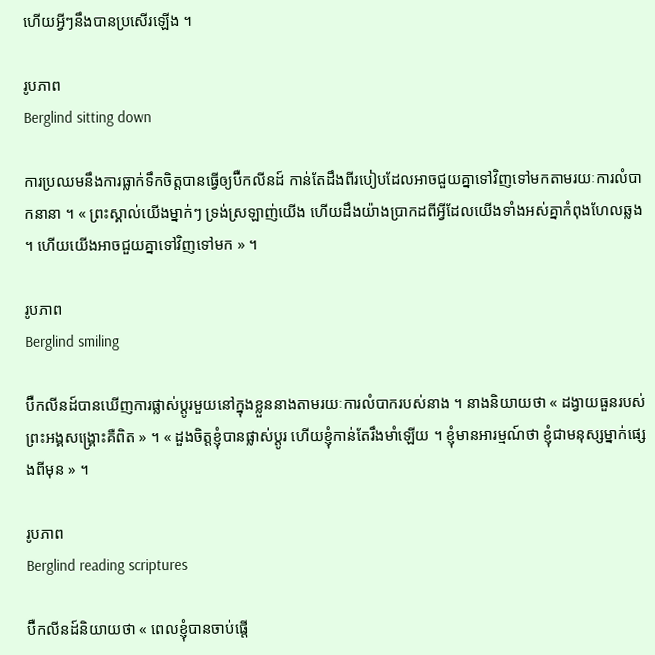ហើយអ្វីៗនឹងបានប្រសើរឡើង ។

រូបភាព
Berglind sitting down

ការប្រឈមនឹងការធ្លាក់ទឹកចិត្តបានធ្វើឲ្យប៊ឺកលីនដ៍ កាន់តែដឹងពីរបៀបដែលអាចជួយគ្នាទៅវិញទៅមកតាមរយៈការលំបាកនានា ។ « ព្រះស្គាល់យើងម្នាក់ៗ ទ្រង់ស្រឡាញ់យើង ហើយដឹងយ៉ាងប្រាកដពីអ្វីដែលយើងទាំងអស់គ្នាកំពុងហែលឆ្លង ។ ហើយយើងអាចជួយគ្នាទៅវិញទៅមក » ។

រូបភាព
Berglind smiling

ប៊ឺកលីនដ៍បានឃើញការផ្លាស់ប្ដូរមួយនៅក្នុងខ្លួននាងតាមរយៈការលំបាករបស់នាង ។ នាងនិយាយថា « ដង្វាយធួនរបស់ព្រះអង្គសង្គ្រោះគឺពិត » ។ « ដួងចិត្តខ្ញុំបានផ្លាស់ប្ដូរ ហើយខ្ញុំកាន់តែរឹងមាំឡើយ ។ ខ្ញុំមានអារម្មណ៍ថា ខ្ញុំជាមនុស្សម្នាក់ផ្សេងពីមុន » ។

រូបភាព
Berglind reading scriptures

ប៊ឺកលីនដ៍និយាយថា « ពេលខ្ញុំបានចាប់ផ្ដើ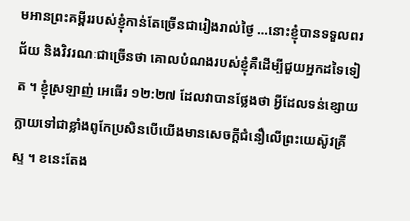មអានព្រះគម្ពីររបស់ខ្ញុំកាន់តែច្រើនជារៀងរាល់ថ្ងៃ …នោះខ្ញុំបានទទួលពរជ័យ និងវិវរណៈជាច្រើនថា គោលបំណងរបស់ខ្ញុំគឺដើម្បីជួយអ្នកដទៃទៀត ។ ខ្ញុំស្រឡាញ់ អេធើរ ១២:២៧ ដែលវាបានថ្លែងថា អ្វីដែលទន់ខ្សោយក្លាយទៅជាខ្លាំងពូកែប្រសិនបើយើងមានសេចក្ដីជំនឿលើព្រះយេស៊ូវគ្រីស្ទ ។ ខនេះតែង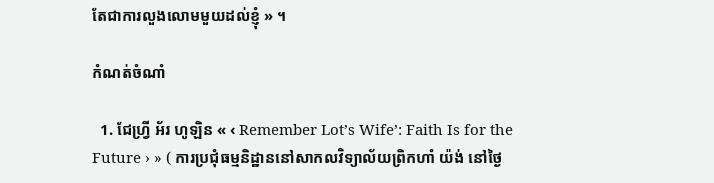តែជាការលួងលោមមួយដល់ខ្ញុំ » ។

កំណត់ចំណាំ

  1. ជែហ្វ្រី អ័រ ហូឡិន « ‹ Remember Lot’s Wife’: Faith Is for the Future › » ( ការប្រជុំធម្មនិដ្ឋាននៅសាកលវិទ្យាល័យព្រិកហាំ យ៉ង់ នៅថ្ងៃ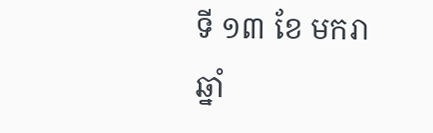ទី ១៣ ខែ មករា ឆ្នាំ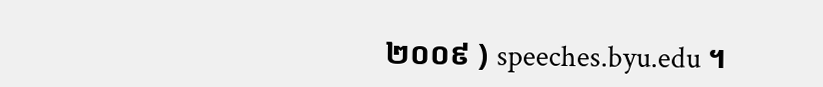២០០៩ ) speeches.byu.edu ។